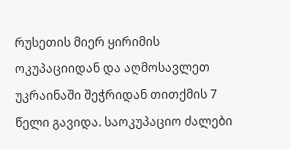რუსეთის მიერ ყირიმის ოკუპაციიდან და აღმოსავლეთ უკრაინაში შეჭრიდან თითქმის 7 წელი გავიდა. საოკუპაციო ძალები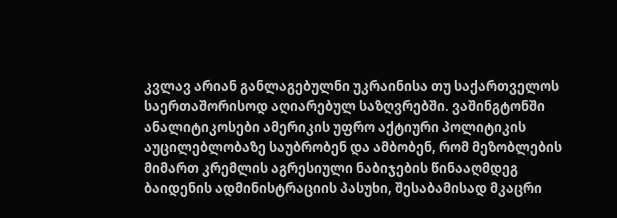კვლავ არიან განლაგებულნი უკრაინისა თუ საქართველოს საერთაშორისოდ აღიარებულ საზღვრებში. ვაშინგტონში ანალიტიკოსები ამერიკის უფრო აქტიური პოლიტიკის აუცილებლობაზე საუბრობენ და ამბობენ, რომ მეზობლების მიმართ კრემლის აგრესიული ნაბიჯების წინააღმდეგ ბაიდენის ადმინისტრაციის პასუხი, შესაბამისად მკაცრი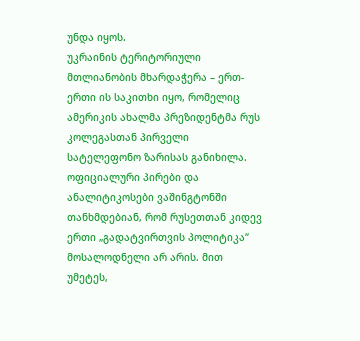უნდა იყოს.
უკრაინის ტერიტორიული მთლიანობის მხარდაჭერა – ერთ-ერთი ის საკითხი იყო, რომელიც ამერიკის ახალმა პრეზიდენტმა რუს კოლეგასთან პირველი სატელეფონო ზარისას განიხილა. ოფიციალური პირები და ანალიტიკოსები ვაშინგტონში თანხმდებიან, რომ რუსეთთან კიდევ ერთი „გადატვირთვის პოლიტიკა“ მოსალოდნელი არ არის. მით უმეტეს,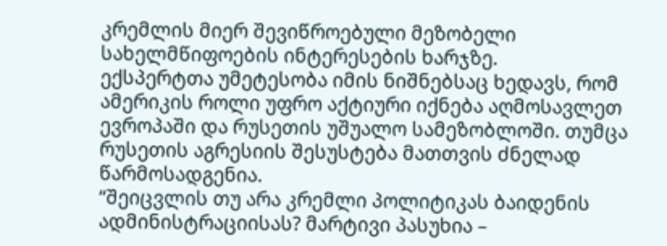კრემლის მიერ შევიწროებული მეზობელი სახელმწიფოების ინტერესების ხარჯზე.
ექსპერტთა უმეტესობა იმის ნიშნებსაც ხედავს, რომ ამერიკის როლი უფრო აქტიური იქნება აღმოსავლეთ ევროპაში და რუსეთის უშუალო სამეზობლოში. თუმცა რუსეთის აგრესიის შესუსტება მათთვის ძნელად წარმოსადგენია.
“შეიცვლის თუ არა კრემლი პოლიტიკას ბაიდენის ადმინისტრაციისას? მარტივი პასუხია –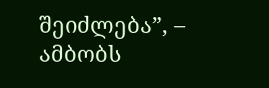შეიძლება”, – ამბობს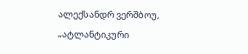ალექსანდრ ვერშბოუ, „ატლანტიკური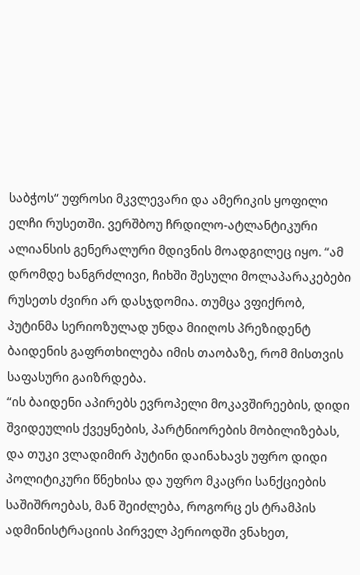საბჭოს“ უფროსი მკვლევარი და ამერიკის ყოფილი ელჩი რუსეთში. ვერშბოუ ჩრდილო-ატლანტიკური ალიანსის გენერალური მდივნის მოადგილეც იყო. “ამ დრომდე ხანგრძლივი, ჩიხში შესული მოლაპარაკებები რუსეთს ძვირი არ დასჯდომია. თუმცა ვფიქრობ, პუტინმა სერიოზულად უნდა მიიღოს პრეზიდენტ ბაიდენის გაფრთხილება იმის თაობაზე, რომ მისთვის საფასური გაიზრდება.
“ის ბაიდენი აპირებს ევროპელი მოკავშირეების, დიდი შვიდეულის ქვეყნების, პარტნიორების მობილიზებას, და თუკი ვლადიმირ პუტინი დაინახავს უფრო დიდი პოლიტიკური წნეხისა და უფრო მკაცრი სანქციების საშიშროებას, მან შეიძლება, როგორც ეს ტრამპის ადმინისტრაციის პირველ პერიოდში ვნახეთ,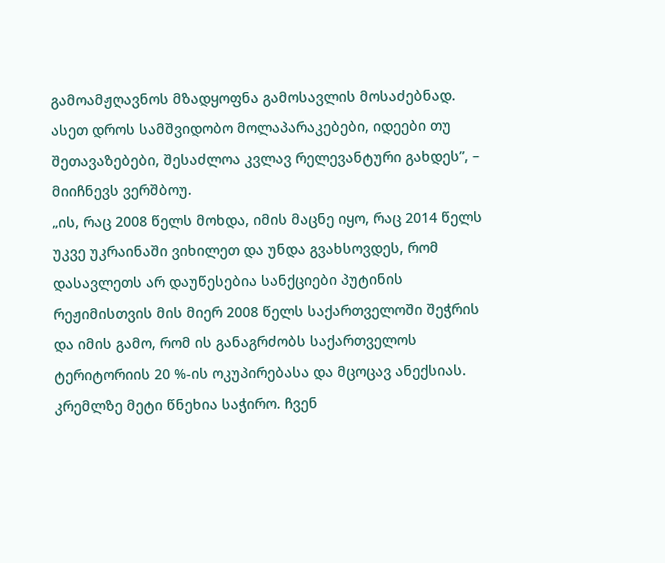გამოამჟღავნოს მზადყოფნა გამოსავლის მოსაძებნად. ასეთ დროს სამშვიდობო მოლაპარაკებები, იდეები თუ შეთავაზებები, შესაძლოა კვლავ რელევანტური გახდეს”, – მიიჩნევს ვერშბოუ.
„ის, რაც 2008 წელს მოხდა, იმის მაცნე იყო, რაც 2014 წელს უკვე უკრაინაში ვიხილეთ და უნდა გვახსოვდეს, რომ დასავლეთს არ დაუწესებია სანქციები პუტინის რეჟიმისთვის მის მიერ 2008 წელს საქართველოში შეჭრის და იმის გამო, რომ ის განაგრძობს საქართველოს ტერიტორიის 20 %-ის ოკუპირებასა და მცოცავ ანექსიას. კრემლზე მეტი წნეხია საჭირო. ჩვენ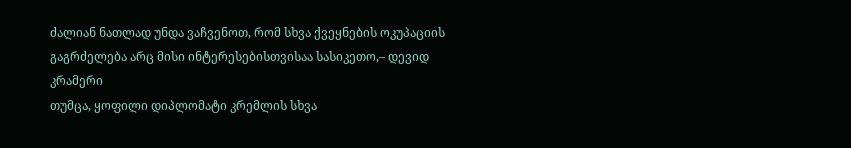ძალიან ნათლად უნდა ვაჩვენოთ, რომ სხვა ქვეყნების ოკუპაციის გაგრძელება არც მისი ინტერესებისთვისაა სასიკეთო,– დევიდ კრამერი
თუმცა, ყოფილი დიპლომატი კრემლის სხვა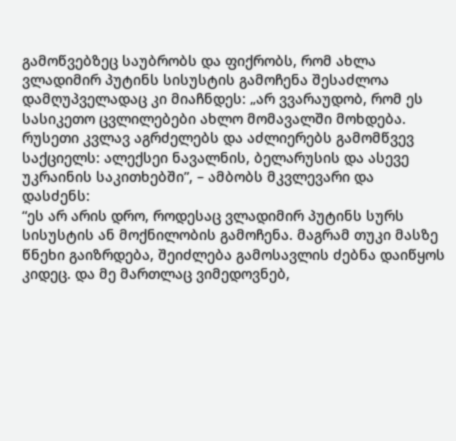გამოწვებზეც საუბრობს და ფიქრობს, რომ ახლა ვლადიმირ პუტინს სისუსტის გამოჩენა შესაძლოა დამღუპველადაც კი მიაჩნდეს: „არ ვვარაუდობ, რომ ეს სასიკეთო ცვლილებები ახლო მომავალში მოხდება. რუსეთი კვლავ აგრძელებს და აძლიერებს გამომწვევ საქციელს: ალექსეი ნავალნის, ბელარუსის და ასევე უკრაინის საკითხებში”, – ამბობს მკვლევარი და დასძენს:
“ეს არ არის დრო, როდესაც ვლადიმირ პუტინს სურს სისუსტის ან მოქნილობის გამოჩენა. მაგრამ თუკი მასზე წნეხი გაიზრდება, შეიძლება გამოსავლის ძებნა დაიწყოს კიდეც. და მე მართლაც ვიმედოვნებ,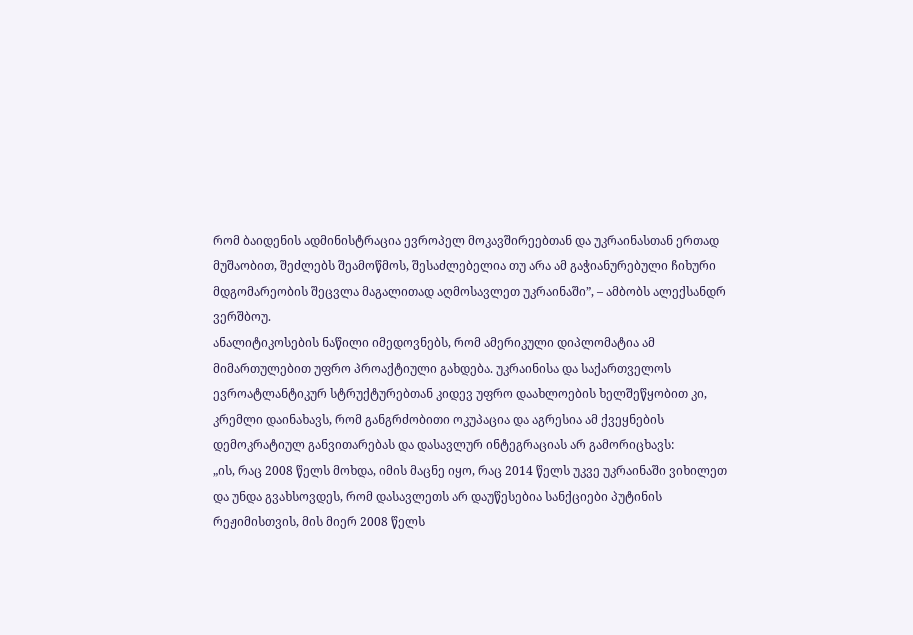რომ ბაიდენის ადმინისტრაცია ევროპელ მოკავშირეებთან და უკრაინასთან ერთად მუშაობით, შეძლებს შეამოწმოს, შესაძლებელია თუ არა ამ გაჭიანურებული ჩიხური მდგომარეობის შეცვლა მაგალითად აღმოსავლეთ უკრაინაში”, – ამბობს ალექსანდრ ვერშბოუ.
ანალიტიკოსების ნაწილი იმედოვნებს, რომ ამერიკული დიპლომატია ამ მიმართულებით უფრო პროაქტიული გახდება. უკრაინისა და საქართველოს ევროატლანტიკურ სტრუქტურებთან კიდევ უფრო დაახლოების ხელშეწყობით კი, კრემლი დაინახავს, რომ განგრძობითი ოკუპაცია და აგრესია ამ ქვეყნების დემოკრატიულ განვითარებას და დასავლურ ინტეგრაციას არ გამორიცხავს:
„ის, რაც 2008 წელს მოხდა, იმის მაცნე იყო, რაც 2014 წელს უკვე უკრაინაში ვიხილეთ და უნდა გვახსოვდეს, რომ დასავლეთს არ დაუწესებია სანქციები პუტინის რეჟიმისთვის, მის მიერ 2008 წელს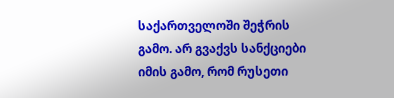საქართველოში შეჭრის გამო. არ გვაქვს სანქციები იმის გამო, რომ რუსეთი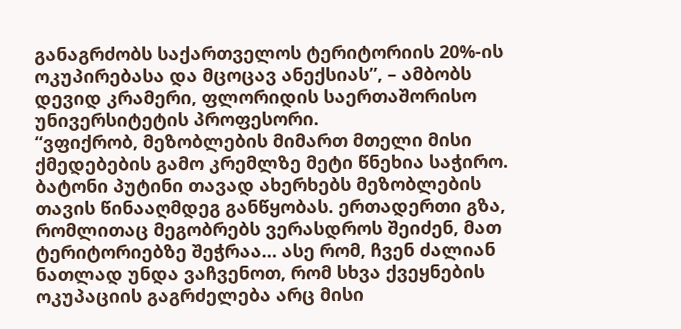განაგრძობს საქართველოს ტერიტორიის 20%-ის ოკუპირებასა და მცოცავ ანექსიას”, – ამბობს დევიდ კრამერი, ფლორიდის საერთაშორისო უნივერსიტეტის პროფესორი.
“ვფიქრობ, მეზობლების მიმართ მთელი მისი ქმედებების გამო კრემლზე მეტი წნეხია საჭირო. ბატონი პუტინი თავად ახერხებს მეზობლების თავის წინააღმდეგ განწყობას. ერთადერთი გზა, რომლითაც მეგობრებს ვერასდროს შეიძენ, მათ ტერიტორიებზე შეჭრაა… ასე რომ, ჩვენ ძალიან ნათლად უნდა ვაჩვენოთ, რომ სხვა ქვეყნების ოკუპაციის გაგრძელება არც მისი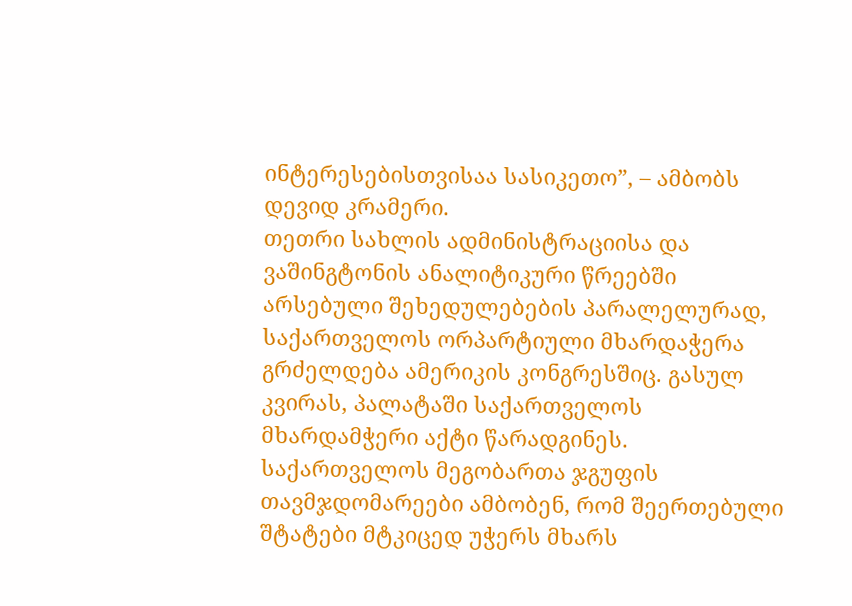ინტერესებისთვისაა სასიკეთო”, – ამბობს დევიდ კრამერი.
თეთრი სახლის ადმინისტრაციისა და ვაშინგტონის ანალიტიკური წრეებში არსებული შეხედულებების პარალელურად, საქართველოს ორპარტიული მხარდაჭერა გრძელდება ამერიკის კონგრესშიც. გასულ კვირას, პალატაში საქართველოს მხარდამჭერი აქტი წარადგინეს. საქართველოს მეგობართა ჯგუფის თავმჯდომარეები ამბობენ, რომ შეერთებული შტატები მტკიცედ უჭერს მხარს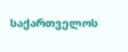საქართველოს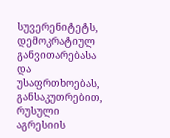სუვერენიტეტს, დემოკრატიულ განვითარებასა და უსაფრთხოებას, განსაკუთრებით, რუსული აგრესიის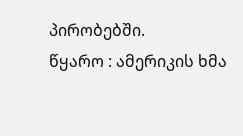პირობებში.
წყარო : ამერიკის ხმა